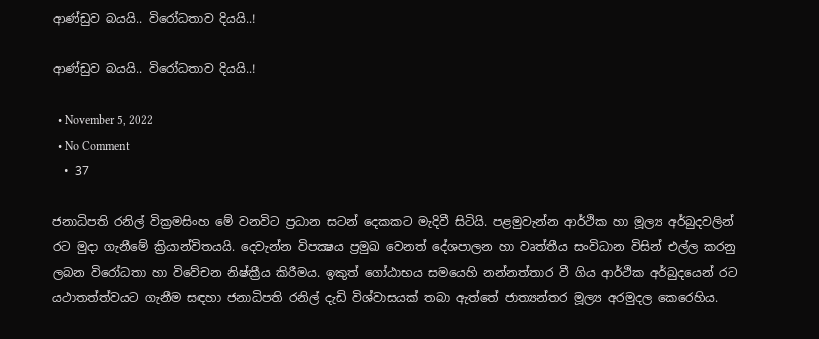ආණ්ඩුව බයයි.. විරෝධතාව දියයි..!

ආණ්ඩුව බයයි.. විරෝධතාව දියයි..!

  • November 5, 2022
  • No Comment
  • 37

ජනාධිපති රනිල් වික්‍රමසිංහ මේ වනවිට ප්‍රධාන සටන් දෙකකට මැදිවී සිටියි. පළමුවැන්න ආර්ථික හා මූල්‍ය අර්බුදවලින් රට මුදා ගැනීමේ ක්‍රියාන්විතයයි. දෙවැන්න විපක්‍ෂය ප්‍රමුඛ වෙනත් දේශපාලන හා වෘත්තීය සංවිධාන විසින් එල්ල කරනු ලබන විරෝධතා හා විවේචන නිෂ්ක්‍රීය කිරීමය. ඉකුත් ගෝඨාභය සමයෙහි නන්නත්තාර වී ගිය ආර්ථික අර්බුදයෙන් රට යථාතත්ත්වයට ගැනීම සඳහා ජනාධිපති රනිල් දැඩි විශ්වාසයක් තබා ඇත්තේ ජාත්‍යන්තර මූල්‍ය අරමුදල කෙරෙහිය.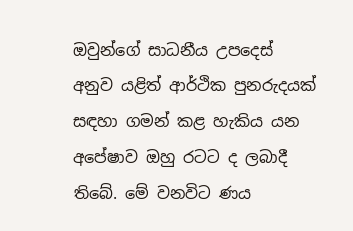ඔවුන්ගේ සාධනීය උපදෙස් අනුව යළිත් ආර්ථික පුනරුදයක් සඳහා ගමන් කළ හැකිය යන අපේෂාව ඔහු රටට ද ලබාදී තිබේ. මේ වනවිට ණය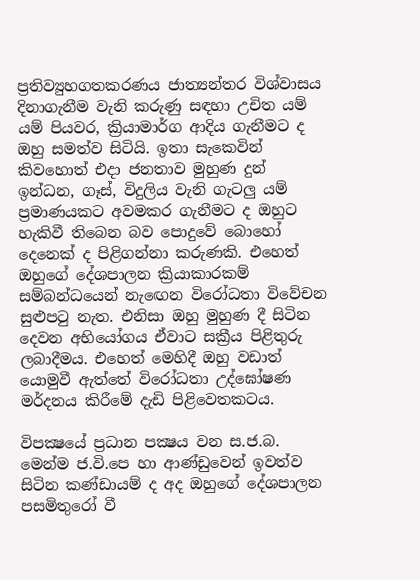ප්‍රතිව්‍යුහගතකරණය ජාත්‍යන්තර විශ්වාසය දිනාගැනීම වැනි කරුණු සඳහා උචිත යම් යම් පියවර, ක්‍රියාමාර්ග ආදිය ගැනීමට ද ඔහු සමත්ව සිටියි. ඉතා සැකෙවින් කිවහොත් එදා ජනතාව මුහුණ දුන් ඉන්ධන, ගෑස්, විදුලිය වැනි ගැටලු යම් ප්‍රමාණයකට අවමකර ගැනීමට ද ඔහුට හැකිවී තිබෙන බව පොදුවේ බොහෝ දෙනෙක් ද පිළිගන්නා කරුණකි. එහෙත් ඔහුගේ දේශපාලන ක්‍රියාකාරකම් සම්බන්ධයෙන් නැඟෙන විරෝධතා විවේචන සුළුපටු නැත. එනිසා ඔහු මුහුණ දී සිටින දෙවන අභියෝගය ඒවාට සක්‍රීය පිළිතුරු ලබාදීමය. එහෙත් මෙහිදී ඔහු වඩාත් යොමුවී ඇත්තේ විරෝධතා උද්ඝෝෂණ මර්දනය කිරීමේ දැඩි පිළිවෙතකටය.

විපක්‍ෂයේ ප්‍රධාන පක්‍ෂය වන ස.ජ.බ. මෙන්ම ජ.වි.පෙ හා ආණ්ඩුවෙන් ඉවත්ව සිටින කණ්ඩායම් ද අද ඔහුගේ දේශපාලන පසමිතුරෝ වී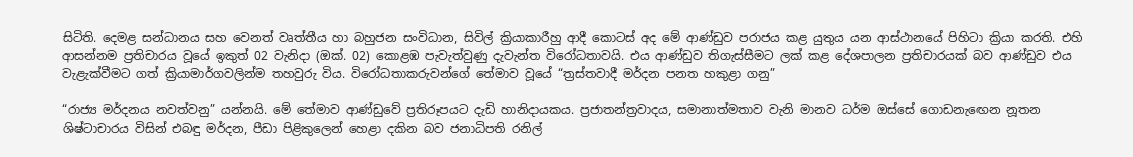සිටිති. දෙමළ සන්ධානය සහ වෙනත් වෘත්තීය හා බහුජන සංවිධාන, සිවිල් ක්‍රියාකාරීහු ආදී කොටස් අද මේ ආණ්ඩුව පරාජය කළ යුතුය යන ආස්ථානයේ පිහිටා ක්‍රියා කරති. එහි ආසන්නම ප්‍රතිචාරය වූයේ ඉකුත් 02 වැනිදා (ඔක්. 02) කොළඹ පැවැත්වුණු දැවැන්ත විරෝධතාවයි. එය ආණ්ඩුව තිගැස්සීමට ලක් කළ දේශපාලන ප්‍රතිචාරයක් බව ආණ්ඩුව එය වැළැක්වීමට ගත් ක්‍රියාමාර්ගවලින්ම තහවුරු විය. විරෝධතාකරුවන්ගේ තේමාව වූයේ “ත්‍රස්තවාදී මර්දන පනත හකුළා ගනු”

“රාජ්‍ය මර්දනය නවත්වනු” යන්නයි. මේ තේමාව ආණ්ඩුවේ ප්‍රතිරූපයට දැඩි හානිදායකය. ප්‍රජාතන්ත්‍රවාදය, සමානාත්මතාව වැනි මානව ධර්ම ඔස්සේ ගොඩනැඟෙන නූතන ශිෂ්ටාචාරය විසින් එබඳු මර්දන, පීඩා පිළිකුලෙන් හෙළා දකින බව ජනාධිපති රනිල්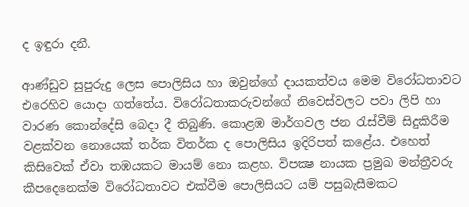ද ඉඳුරා දනී.

ආණ්ඩුව සුපුරුදු ලෙස පොලිසිය හා ඔවුන්ගේ දායකත්වය මෙම විරෝධතාවට එරෙහිව යොදා ගත්තේය. විරෝධතාකරුවන්ගේ නිවෙස්වලට පවා ලිපි හා වාරණ කොන්දේසි බෙදා දී තිබුණි. කොළඹ මාර්ගවල ජන රැස්වීම් සිදුකිරීම වළක්වන නොයෙක් තර්ක විතර්ක ද පොලිසිය ඉදිරිපත් කළේය. එහෙත් කිසිවෙක් ඒවා තඹයකට මායම් නො කළහ. විපක්‍ෂ නායක ප්‍රමුඛ මන්ත්‍රීවරු කීපදෙනෙක්ම විරෝධතාවට එක්වීම පොලිසියට යම් පසුබැසීමකට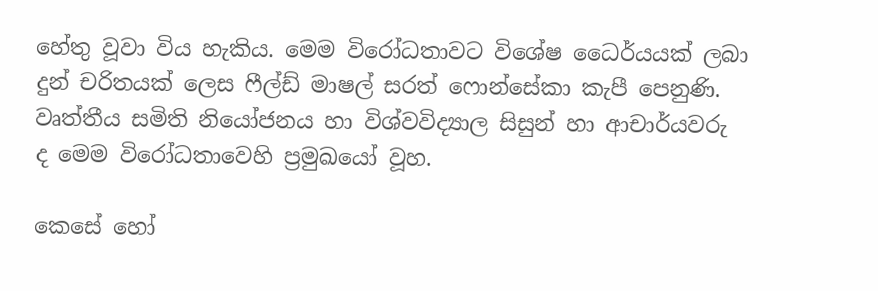හේතු වූවා විය හැකිය. මෙම විරෝධතාවට විශේෂ ධෛර්යයක් ලබා දුන් චරිතයක් ලෙස ෆීල්ඩ් මාෂල් සරත් ෆොන්සේකා කැපී පෙනුණි. වෘත්තීය සමිති නියෝජනය හා විශ්වවිද්‍යාල සිසුන් හා ආචාර්යවරු ද මෙම විරෝධතාවෙහි ප්‍රමුඛයෝ වූහ.

කෙසේ හෝ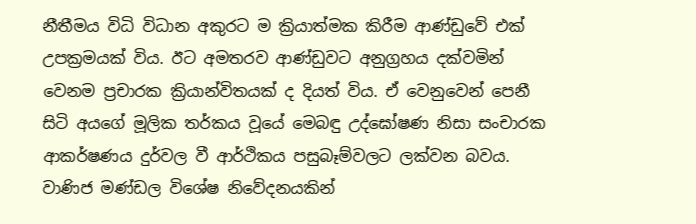නීතීමය විධි විධාන අකුරට ම ක්‍රියාත්මක කිරීම ආණ්ඩුවේ එක් උපක්‍රමයක් විය. ඊට අමතරව ආණ්ඩුවට අනුග්‍රහය දක්වමින් වෙනම ප්‍රචාරක ක්‍රියාන්විතයක් ද දියත් විය. ඒ වෙනුවෙන් පෙනී සිටි අයගේ මූලික තර්කය වූයේ මෙබඳු උද්ඝෝෂණ නිසා සංචාරක ආකර්ෂණය දුර්වල වී ආර්ථිකය පසුබෑම්වලට ලක්වන බවය. වාණිජ මණ්ඩල විශේෂ නිවේදනයකින්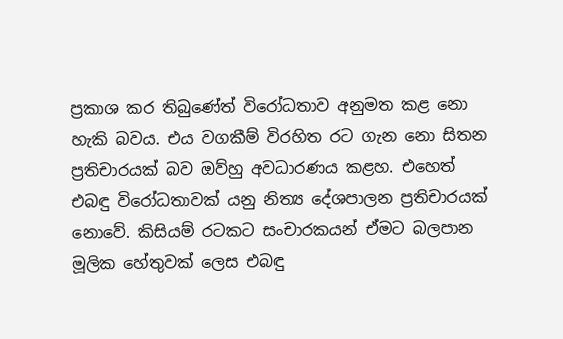ප්‍රකාශ කර තිබුණේත් විරෝධතාව අනුමත කළ නො හැකි බවය. එය වගකීම් විරහිත රට ගැන නො සිතන ප්‍රතිචාරයක් බව ඔව්හු අවධාරණය කළහ. එහෙත් එබඳු විරෝධතාවක් යනු නිත්‍ය දේශපාලන ප්‍රතිචාරයක් නොවේ. කිසියම් රටකට සංචාරකයන් ඒමට බලපාන මූලික හේතුවක් ලෙස එබඳු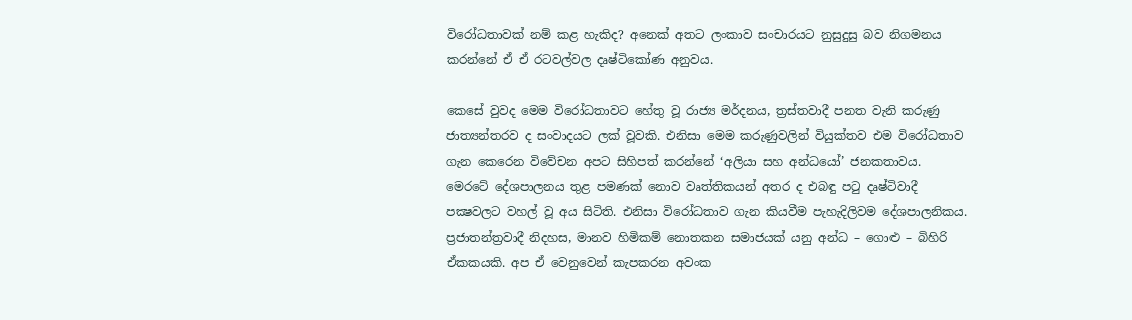විරෝධතාවක් නම් කළ හැකිද? අනෙක් අතට ලංකාව සංචාරයට නුසුදුසු බව නිගමනය කරන්නේ ඒ ඒ රටවල්වල දෘෂ්ටිකෝණ අනුවය.

කෙසේ වුවද මෙම විරෝධතාවට හේතු වූ රාජ්‍ය මර්දනය, ත්‍රස්තවාදී පනත වැනි කරුණු ජාත්‍යන්තරව ද සංවාදයට ලක් වූවකි. එනිසා මෙම කරුණුවලින් වියුක්තව එම විරෝධතාව ගැන කෙරෙන විවේචන අපට සිහිපත් කරන්නේ ‘අලියා සහ අන්ධයෝ’ ජනකතාවය. මෙරටේ දේශපාලනය තුළ පමණක් නොව වෘත්තිකයන් අතර ද එබඳු පටු දෘෂ්ටිවාදී පක්‍ෂවලට වහල් වූ අය සිටිති. එනිසා විරෝධතාව ගැන කියවීම පැහැදිලිවම දේශපාලනිකය. ප්‍රජාතන්ත්‍රවාදී නිදහස, මානව හිමිකම් නොතකන සමාජයක් යනු අන්ධ – ගොළු – බිහිරි ඒකකයකි. අප ඒ වෙනුවෙන් කැපකරන අවංක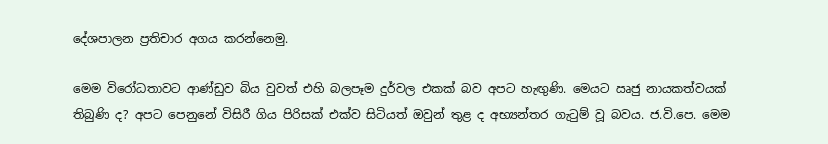දේශපාලන ප්‍රතිචාර අගය කරන්නෙමු.

මෙම විරෝධතාවට ආණ්ඩුව බිය වුවත් එහි බලපෑම දුර්වල එකක් බව අපට හැඟුණි. මෙයට ඍජු නායකත්වයක් තිබුණි ද? අපට පෙනුනේ විසිරී ගිය පිරිසක් එක්ව සිටියත් ඔවුන් තුළ ද අභ්‍යන්තර ගැටුම් වූ බවය. ජ.වි.පෙ. මෙම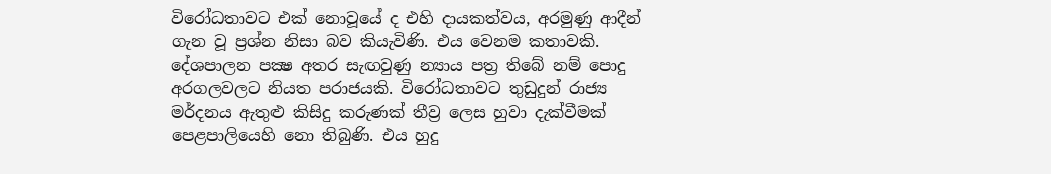විරෝධතාවට එක් නොවූයේ ද එහි දායකත්වය, අරමුණු ආදීන් ගැන වූ ප්‍රශ්න නිසා බව කියැවිණි. එය වෙනම කතාවකි. දේශපාලන පක්‍ෂ අතර සැඟවුණු න්‍යාය පත්‍ර තිබේ නම් පොදු අරගලවලට නියත පරාජයකි. විරෝධතාවට තුඩුදුන් රාජ්‍ය මර්දනය ඇතුළු කිසිදු කරුණක් තීව්‍ර ලෙස හුවා දැක්වීමක් පෙළපාලියෙහි නො තිබුණි. එය හුදු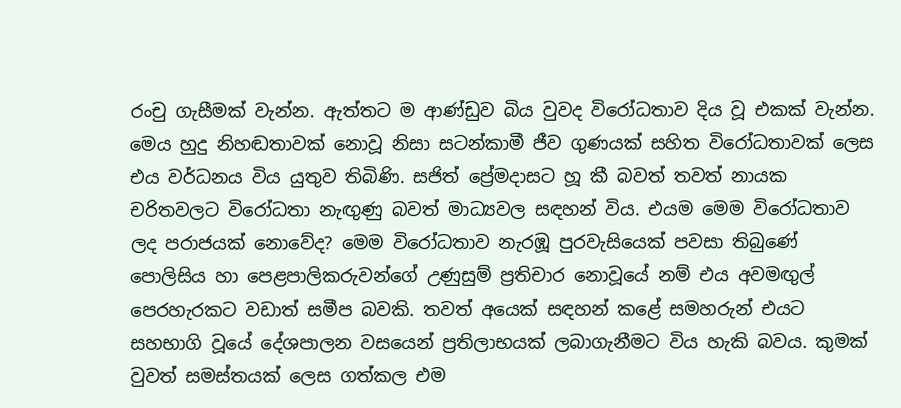රංචු ගැසීමක් වැන්න. ඇත්තට ම ආණ්ඩුව බිය වුවද විරෝධතාව දිය වූ එකක් වැන්න. මෙය හුදු නිහඬතාවක් නොවූ නිසා සටන්කාමී ජීව ගුණයක් සහිත විරෝධතාවක් ලෙස එය වර්ධනය විය යුතුව තිබිණි. සජිත් ප්‍රේමදාසට හූ කී බවත් තවත් නායක චරිතවලට විරෝධතා නැඟුණු බවත් මාධ්‍යවල සඳහන් විය. එයම මෙම විරෝධතාව ලද පරාජයක් නොවේද? මෙම විරෝධතාව නැරඹූ පුරවැසියෙක් පවසා තිබුණේ පොලිසිය හා පෙළපාලිකරුවන්ගේ උණුසුම් ප්‍රතිචාර නොවූයේ නම් එය අවමඟුල් පෙරහැරකට වඩාත් සමීප බවකි. තවත් අයෙක් සඳහන් කළේ සමහරුන් එයට සහභාගි වූයේ දේශපාලන වසයෙන් ප්‍රතිලාභයක් ලබාගැනීමට විය හැකි බවය. කුමක් වුවත් සමස්තයක් ලෙස ගත්කල එම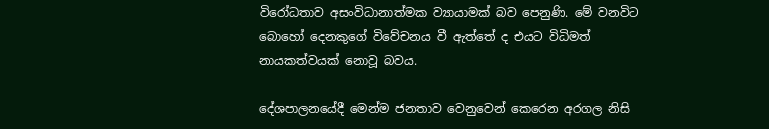විරෝධතාව අසංවිධානාත්මක ව්‍යායාමක් බව පෙනුණි. මේ වනවිට බොහෝ දෙනකුගේ විවේචනය වී ඇත්තේ ද එයට විධිමත් නායකත්වයක් නොවූ බවය.

දේශපාලනයේදී මෙන්ම ජනතාව වෙනුවෙන් කෙරෙන අරගල නිසි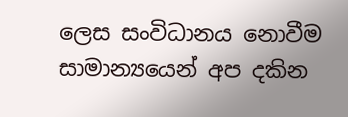ලෙස සංවිධානය නොවීම සාමාන්‍යයෙන් අප දකින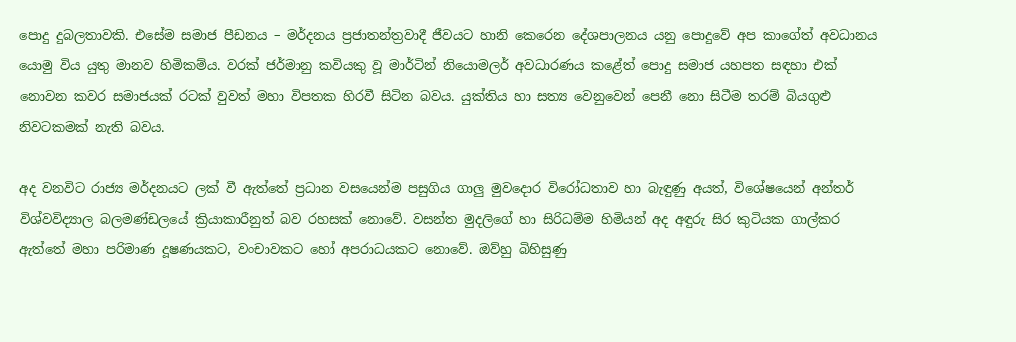පොදු දුබලතාවකි. එසේම සමාජ පීඩනය – මර්දනය ප්‍රජාතන්ත්‍රවාදී ජීවයට හානි කෙරෙන දේශපාලනය යනු පොදුවේ අප කාගේත් අවධානය යොමු විය යුතු මානව හිමිකම්ය. වරක් ජර්මානු කවියකු වූ මාර්ටින් නියොමලර් අවධාරණය කළේත් පොදු සමාජ යහපත සඳහා එක් නොවන කවර සමාජයක් රටක් වුවත් මහා විපතක හිරවී සිටින බවය. යුක්තිය හා සත්‍ය වෙනුවෙන් පෙනී නො සිටීම තරම් බියගුළු නිවටකමක් නැති බවය.

අද වනවිට රාජ්‍ය මර්දනයට ලක් වී ඇත්තේ ප්‍රධාන වසයෙන්ම පසුගිය ගාලු මුවදොර විරෝධතාව හා බැඳුණු අයත්, විශේෂයෙන් අන්තර් විශ්වවිද්‍යාල බලමණ්ඩලයේ ක්‍රියාකාරීනුත් බව රහසක් නොවේ. වසන්ත මුදලිගේ හා සිරිධම්ම හිමියන් අද අඳුරු සිර කුටියක ගාල්කර ඇත්තේ මහා පරිමාණ දූෂණයකට, වංචාවකට හෝ අපරාධයකට නොවේ. ඔව්හු බිහිසුණු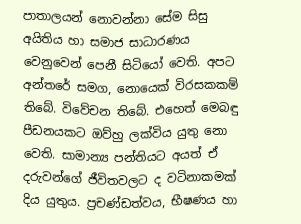පාතාලයන් නොවන්නා සේම සිසු අයිතිය හා සමාජ සාධාරණය වෙනුවෙන් පෙනී සිටියෝ වෙති. අපට අන්තරේ සමග, නොයෙක් විරසකකම් තිබේ. විවේචන තිබේ. එහෙත් මෙබඳු පීඩනයකට ඔව්හු ලක්විය යුතු නො වෙති. සාමාන්‍ය පන්තියට අයත් ඒ දරුවන්ගේ ජීවිතවලට ද වටිනාකමක් දිය යුතුය. ප්‍රචණ්ඩත්වය, භීෂණය හා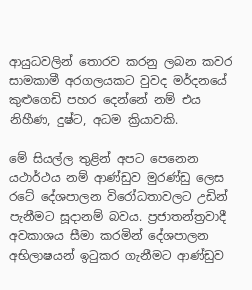ආයුධවලින් තොරව කරනු ලබන කවර සාමකාමී අරගලයකට වුවද මර්දනයේ කුළුගෙඩි පහර දෙන්නේ නම් එය නිහීණ, දුෂ්ට, අධම ක්‍රියාවකි.

මේ සියල්ල තුළින් අපට පෙනෙන යථාර්ථය නම් ආණ්ඩුව මුරණ්ඩු ලෙස රටේ දේශපාලන විරෝධතාවලට උඩින් පැනීමට සූදානම් බවය. ප්‍රජාතන්ත්‍රවාදී අවකාශය සීමා කරමින් දේශපාලන අභිලාෂයන් ඉටුකර ගැනීමට ආණ්ඩුව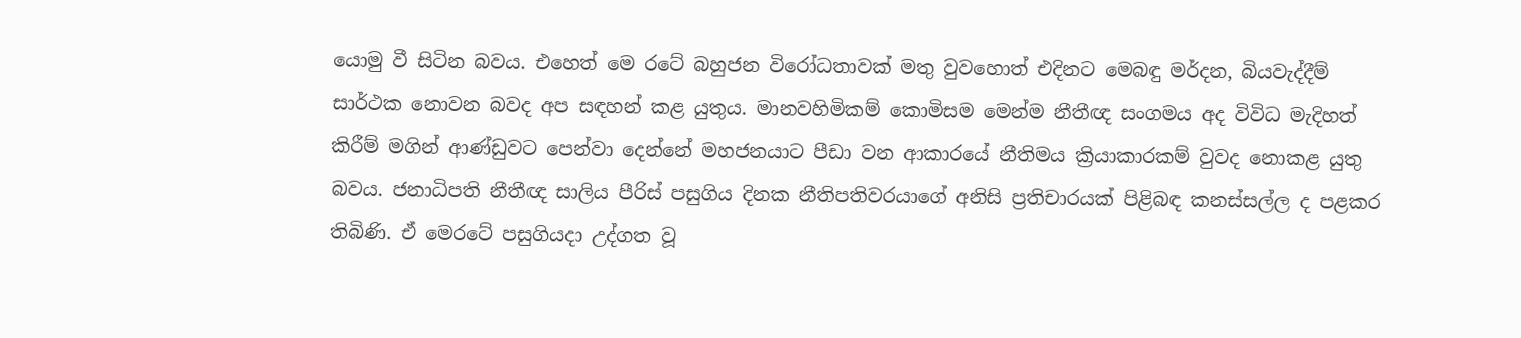යොමු වී සිටින බවය. එහෙත් මෙ රටේ බහුජන විරෝධතාවක් මතු වුවහොත් එදිනට මෙබඳු මර්දන, බියවැද්දීම් සාර්ථක නොවන බවද අප සඳහන් කළ යුතුය. මානවහිමිකම් කොමිසම මෙන්ම නීතීඥ සංගමය අද විවිධ මැදිහත් කිරීම් මගින් ආණ්ඩුවට පෙන්වා දෙන්නේ මහජනයාට පීඩා වන ආකාරයේ නීතිමය ක්‍රියාකාරකම් වුවද නොකළ යුතු බවය. ජනාධිපති නීතීඥ සාලිය පීරිස් පසුගිය දිනක නීතිපතිවරයාගේ අනිසි ප්‍රතිචාරයක් පිළිබඳ කනස්සල්ල ද පළකර තිබිණි. ඒ මෙරටේ පසුගියදා උද්ගත වූ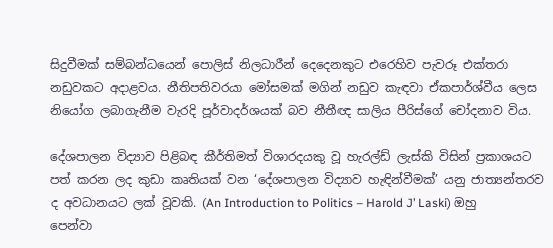සිදුවීමක් සම්බන්ධයෙන් පොලිස් නිලධාරීන් දෙදෙනකුට එරෙහිව පැවරූ එක්තරා නඩුවකට අදාළවය. නීතිපතිවරයා මෝසමක් මගින් නඩුව කැඳවා ඒකපාර්ශ්වීය ලෙස නියෝග ලබාගැනීම වැරදි පූර්වාදර්ශයක් බව නීතීඥ සාලිය පීරිස්ගේ චෝදනාව විය.

දේශපාලන විද්‍යාව පිළිබඳ කීර්තිමත් විශාරදයකු වූ හැරල්ඩ් ලැස්කි විසින් ප්‍රකාශයට පත් කරන ලද කුඩා කෘතියක් වන ‘දේශපාලන විද්‍යාව හැඳින්වීමක්’ යනු ජාත්‍යන්තරව ද අවධානයට ලක් වූවකි. (An Introduction to Politics – Harold J’ Laski) ඔහු පෙන්වා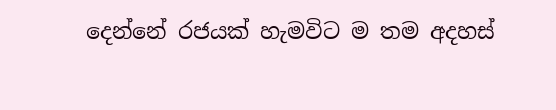දෙන්නේ රජයක් හැමවිට ම තම අදහස්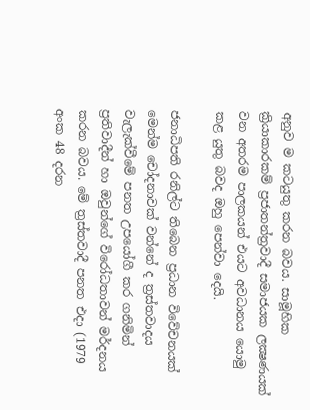අනුව ම කටයුතු කරන බවය. සාමූහික ක්‍රියාකාරකම් ප්‍රජාතන්ත්‍රවාදී සමාජයක ලක්‍ෂණයක් වන අතරම පාලකයන් එයට අවධානය යොමු කළ යුතු බවද ඔහු පෙන්වා දෙයි.

ජනාධිපති රනිල්ට තිබෙන ප්‍රධාන විවේචනයක් මෙන්ම චෝදනාවක් වන්නේ ද ත්‍රස්තවාදය වැලැක්වීමේ පනත උපයෝගී කර ගනිමින් ප්‍රතිවාදීන් හා ඔවුන්ගේ විරෝධතාවන් මර්දනය කරන බවය. මේ ත්‍රස්තවාදී පනත එදා (1979 අංක 48 දරන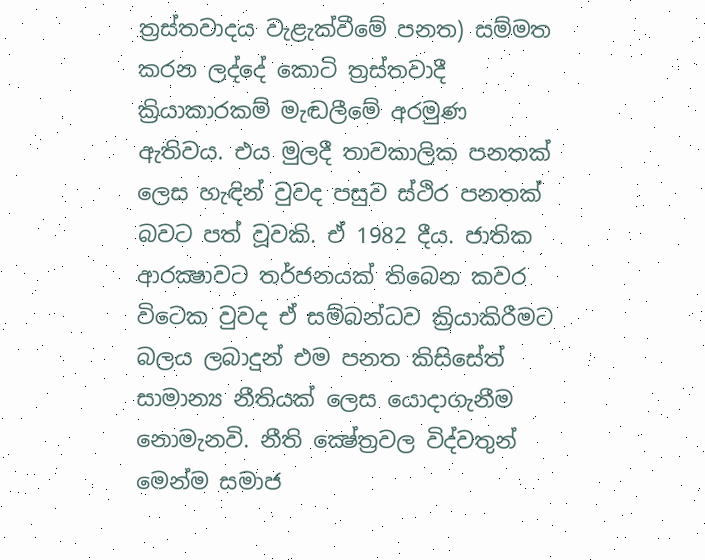ත්‍රස්තවාදය වැළැක්වීමේ පනත) සම්මත කරන ලද්දේ කොටි ත්‍රස්තවාදී ක්‍රියාකාරකම් මැඬලීමේ අරමුණ ඇතිවය. එය මුලදී තාවකාලික පනතක් ලෙස හැඳින් වුවද පසුව ස්ථිර පනතක් බවට පත් වූවකි. ඒ 1982 දීය. ජාතික ආරක්‍ෂාවට තර්ජනයක් තිබෙන කවර විටෙක වුවද ඒ සම්බන්ධව ක්‍රියාකිරීමට බලය ලබාදුන් එම පනත කිසිසේත් සාමාන්‍ය නීතියක් ලෙස යොදාගැනීම නොමැනවි. නීති ක්‍ෂේත්‍රවල විද්වතුන් මෙන්ම සමාජ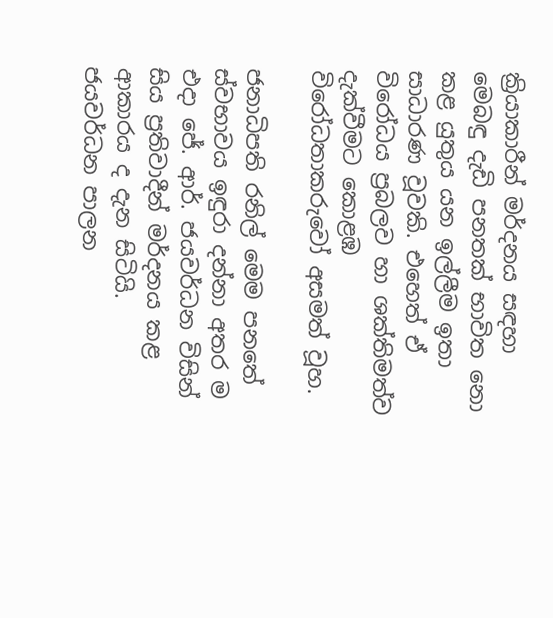ක්‍රියාකාරීන් මර්දනය සඳහා මෙබඳු දැඩි පනතක් භාවිත නො කළ යුතුය යන ඉල්ලීම ඉතා සාධාරණ වූවකි. එහෙත් ඒ විරෝධය ප්‍රබලව හා ශක්තිමත්ව දැක්වීමට කොළඹ විරෝධතාකරුවෝ අසමත් වූහ.

ජනාධිපති රනිල් මෙම පනතේ ස්වභාවය ඉඳුරා දන්නා අතර ම එදා ජේ. ආර්. ජයවර්ධන විසින් සිය ප්‍රතිවාදීන් මර්දනය කළ ආකාරය ද දැන සිටියි. ජයවර්ධන පාලන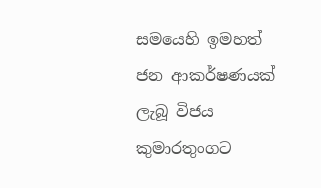සමයෙහි ඉමහත් ජන ආකර්ෂණයක් ලැබූ විජය කුමාරතුංගට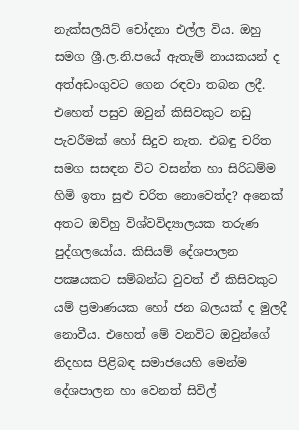නැක්සලයිට් චෝදනා එල්ල විය. ඔහු සමග ශ්‍රී.ල.නි.පයේ ඇතැම් නායකයන් ද අත්අඩංගුවට ගෙන රඳවා තබන ලදී. එහෙත් පසුව ඔවුන් කිසිවකුට නඩු පැවරීමක් හෝ සිදුව නැත. එබඳු චරිත සමග සසඳන විට වසන්ත හා සිරිධම්ම හිමි ඉතා සුළු චරිත නොවෙත්ද? අනෙක් අතට ඔව්හු විශ්වවිද්‍යාලයක තරුණ පුද්ගලයෝය. කිසියම් දේශපාලන පක්‍ෂයකට සම්බන්ධ වුවත් ඒ කිසිවකුට යම් ප්‍රමාණයක හෝ ජන බලයක් ද මුලදී නොවීය. එහෙත් මේ වනවිට ඔවුන්ගේ නිදහස පිළිබඳ සමාජයෙහි මෙන්ම දේශපාලන හා වෙනත් සිවිල්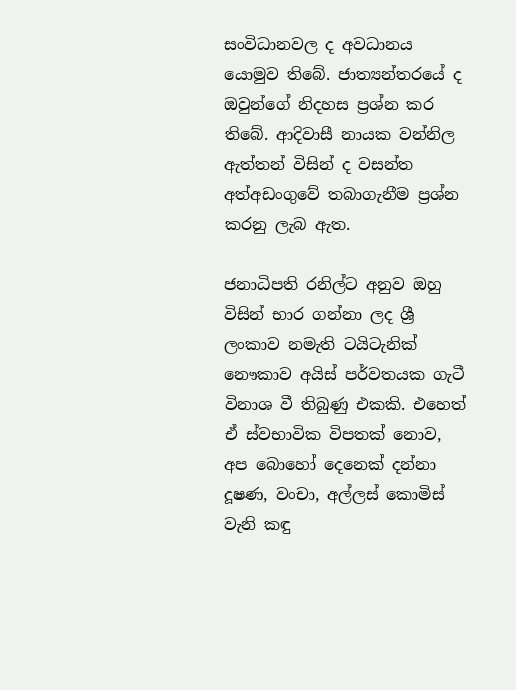සංවිධානවල ද අවධානය යොමුව තිබේ. ජාත්‍යන්තරයේ ද ඔවුන්ගේ නිදහස ප්‍රශ්න කර තිබේ. ආදිවාසී නායක වන්නිල ඇත්තන් විසින් ද වසන්ත අත්අඩංගුවේ තබාගැනීම ප්‍රශ්න කරනු ලැබ ඇත.

ජනාධිපති රනිල්ට අනුව ඔහු විසින් භාර ගන්නා ලද ශ්‍රී ලංකාව නමැති ටයිටැනික් නෞකාව අයිස් පර්වතයක ගැටී විනාශ වී තිබුණු එකකි. එහෙත් ඒ ස්වභාවික විපතක් නොව, අප බොහෝ දෙනෙක් දන්නා දූෂණ, වංචා, අල්ලස් කොමිස් වැනි කඳු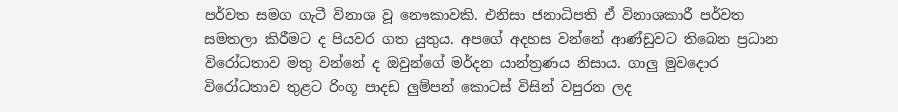පර්වත සමග ගැටී විනාශ වූ නෞකාවකි. එනිසා ජනාධිපති ඒ විනාශකාරී පර්වත සමතලා කිරීමට ද පියවර ගත යුතුය. අපගේ අදහස වන්නේ ආණ්ඩුවට තිබෙන ප්‍රධාන විරෝධතාව මතු වන්නේ ද ඔවුන්ගේ මර්දන යාන්ත්‍රණය නිසාය. ගාලු මුවදොර විරෝධතාව තුළට රිංගූ පාදඩ ලුම්පන් කොටස් විසින් වපුරන ලද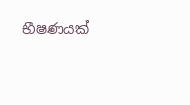භීෂණයක්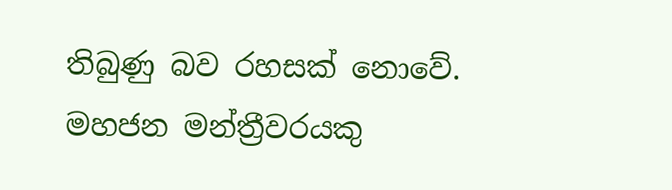තිබුණු බව රහසක් නොවේ. මහජන මන්ත්‍රීවරයකු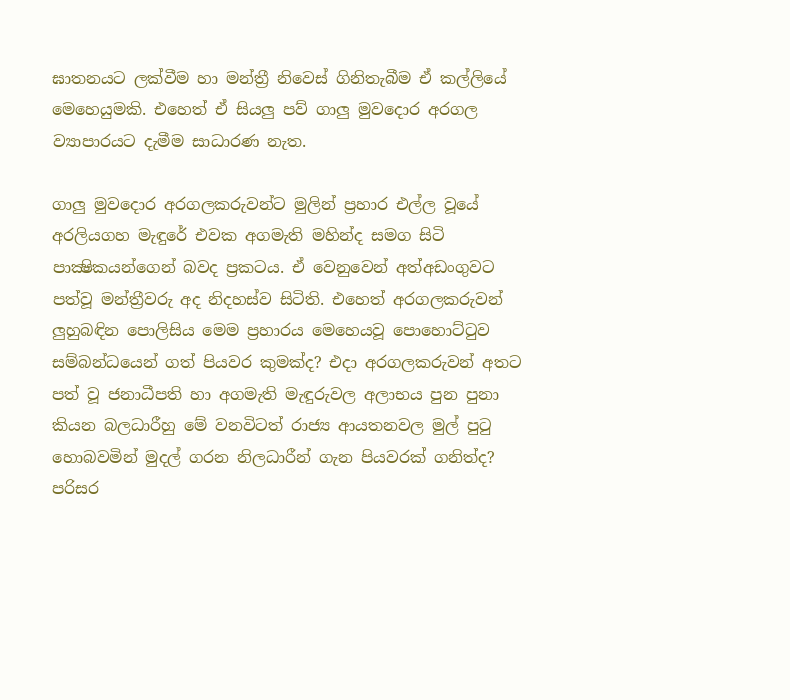ඝාතනයට ලක්වීම හා මන්ත්‍රී නිවෙස් ගිනිතැබීම ඒ කල්ලියේ මෙහෙයුමකි. එහෙත් ඒ සියලු පව් ගාලු මුවදොර අරගල ව්‍යාපාරයට දැමීම සාධාරණ නැත.

ගාලු මුවදොර අරගලකරුවන්ට මුලින් ප්‍රහාර එල්ල වූයේ අරලියගහ මැඳුරේ එවක අගමැති මහින්ද සමග සිටි පාක්‍ෂිකයන්ගෙන් බවද ප්‍රකටය. ඒ වෙනුවෙන් අත්අඩංගුවට පත්වූ මන්ත්‍රීවරු අද නිදහස්ව සිටිති. එහෙත් අරගලකරුවන් ලුහුබඳින පොලිසිය මෙම ප්‍රහාරය මෙහෙයවූ පොහොට්ටුව සම්බන්ධයෙන් ගත් පියවර කුමක්ද? එදා අරගලකරුවන් අතට පත් වූ ජනාධීපති හා අගමැති මැඳුරුවල අලාභය පුන පුනා කියන බලධාරීහු මේ වනවිටත් රාජ්‍ය ආයතනවල මුල් පුටු හොබවමින් මුදල් ගරන නිලධාරීන් ගැන පියවරක් ගනිත්ද? පරිසර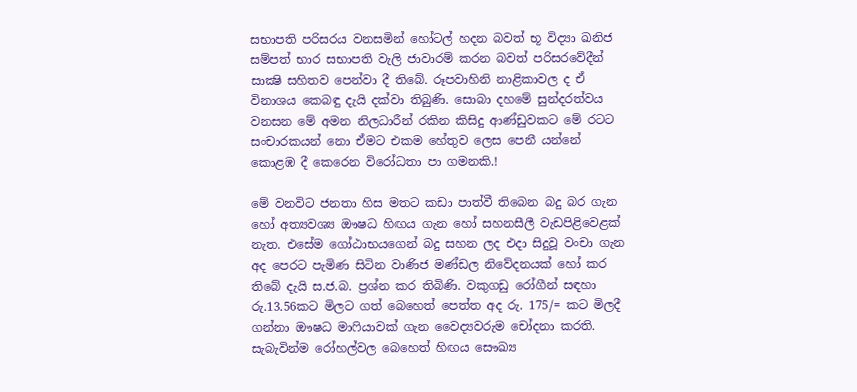සභාපති පරිසරය වනසමින් හෝටල් හදන බවත් භූ විද්‍යා ඛනිජ සම්පත් භාර සභාපති වැලි ජාවාරම් කරන බවත් පරිසරවේදීන් සාක්‍ෂි සහිතව පෙන්වා දී තිබේ. රූපවාහිනි නාළිකාවල ද ඒ විනාශය කෙබඳු දැයි දක්වා තිබුණි. සොබා දහමේ සුන්දරත්වය වනසන මේ අමන නිලධාරීන් රකින කිසිදු ආණ්ඩුවකට මේ රටට සංචාරකයන් නො ඒමට එකම හේතුව ලෙස පෙනී යන්නේ කොළඹ දී කෙරෙන විරෝධතා පා ගමනකි.!

මේ වනවිට ජනතා හිස මතට කඩා පාත්වී තිබෙන බදු බර ගැන හෝ අත්‍යවශ්‍ය ඖෂධ හිඟය ගැන හෝ සහනසීලී වැඩපිළිවෙළක් නැත. එසේම ගෝඨාභයගෙන් බදු සහන ලද එදා සිදුවූ වංචා ගැන අද පෙරට පැමිණ සිටින වාණිජ මණ්ඩල නිවේදනයක් හෝ කර තිබේ දැයි ස.ජ.බ. ප්‍රශ්න කර තිබිණි. වකුගඩු රෝගීන් සඳහා රු.13.56කට මිලට ගත් බෙහෙත් පෙත්ත අද රු. 175/= කට මිලදී ගන්නා ඖෂධ මාෆියාවක් ගැන වෛද්‍යවරුම චෝදනා කරති. සැබැවින්ම රෝහල්වල බෙහෙත් හිඟය සෞඛ්‍ය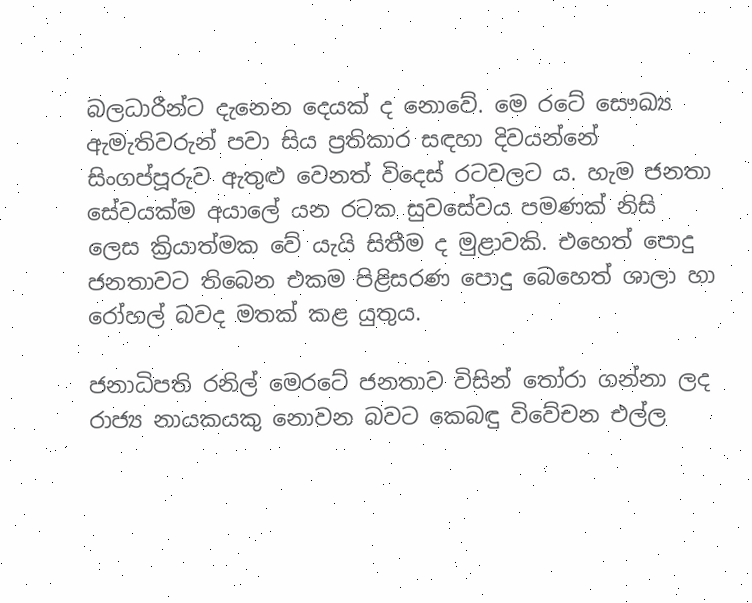බලධාරීන්ට දැනෙන දෙයක් ද නොවේ. මෙ රටේ සෞඛ්‍ය ඇමැතිවරුන් පවා සිය ප්‍රතිකාර සඳහා දිවයන්නේ සිංගප්පූරුව ඇතුළු වෙනත් විදෙස් රටවලට ය. හැම ජනතා සේවයක්ම අයාලේ යන රටක සුවසේවය පමණක් නිසි ලෙස ක්‍රියාත්මක වේ යැයි සිතීම ද මුළාවකි. එහෙත් පොදු ජනතාවට තිබෙන එකම පිළිසරණ පොදු බෙහෙත් ශාලා හා රෝහල් බවද මතක් කළ යුතුය.

ජනාධිපති රනිල් මෙරටේ ජනතාව විසින් තෝරා ගන්නා ලද රාජ්‍ය නායකයකු නොවන බවට කෙබඳු විවේචන එල්ල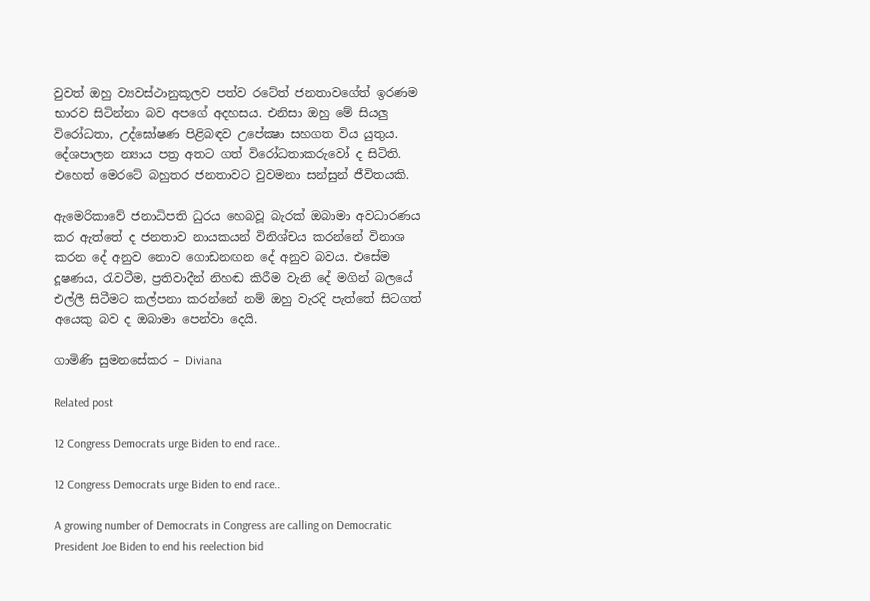වුවත් ඔහු ව්‍යවස්ථානුකූලව පත්ව රටේත් ජනතාවගේත් ඉරණම භාරව සිටින්නා බව අපගේ අදහසය. එනිසා ඔහු මේ සියලු විරෝධතා, උද්ඝෝෂණ පිළිබඳව උපේක්‍ෂා සහගත විය යුතුය. දේශපාලන න්‍යාය පත්‍ර අතට ගත් විරෝධතාකරුවෝ ද සිටිති. එහෙත් මෙරටේ බහුතර ජනතාවට වුවමනා සන්සුන් ජීවිතයකි.

ඇමෙරිකාවේ ජනාධිපති ධුරය හෙබවූ බැරක් ඔබාමා අවධාරණය කර ඇත්තේ ද ජනතාව නායකයන් විනිශ්චය කරන්නේ විනාශ කරන දේ අනුව නොව ගොඩනඟන දේ අනුව බවය. එසේම දූෂණය, රැවටීම, ප්‍රතිවාදීන් නිහඬ කිරීම වැනි දේ මගින් බලයේ එල්ලී සිටීමට කල්පනා කරන්නේ නම් ඔහු වැරදි පැත්තේ සිටගත් අයෙකු බව ද ඔබාමා පෙන්වා දෙයි.

ගාමිණි සුමනසේකර – Diviana

Related post

12 Congress Democrats urge Biden to end race..

12 Congress Democrats urge Biden to end race..

A growing number of Democrats in Congress are calling on Democratic President Joe Biden to end his reelection bid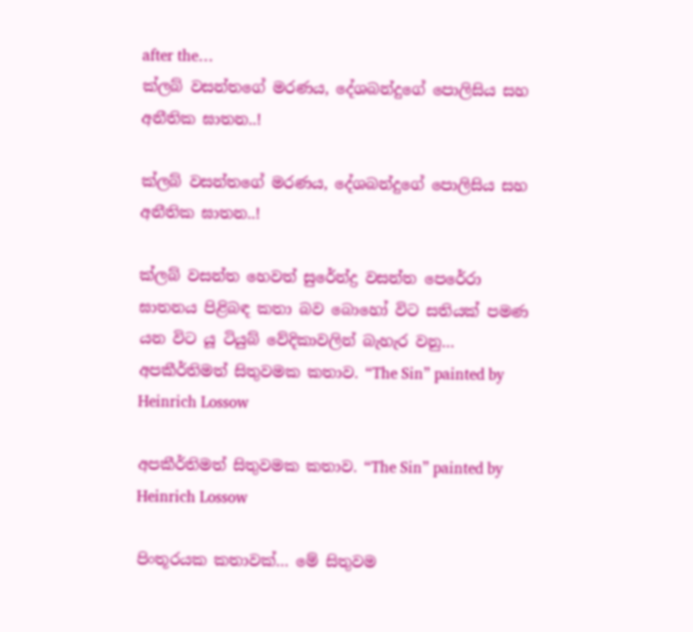after the…
ක්ලබ් වසන්තගේ මරණය, දේශබන්දුගේ පොලිසිය සහ අනීතික ඝාතන..!

ක්ලබ් වසන්තගේ මරණය, දේශබන්දුගේ පොලිසිය සහ අනීතික ඝාතන..!

ක්ලබ් වසන්ත හෙවත් සුරේන්ද්‍ර වසන්ත පෙරේරා ඝාතනය පිළිබඳ කතා බව බොහෝ විට සතියක් පමණ යන විට යූ ටියුබ් වේදිකාවලින් බැහැර වනු…
අපකීර්තිමත් සිතුවමක කතාව. “The Sin” painted by Heinrich Lossow

අපකීර්තිමත් සිතුවමක කතාව. “The Sin” painted by Heinrich Lossow

පිංතූරයක කතාවක්… මේ සිතුවම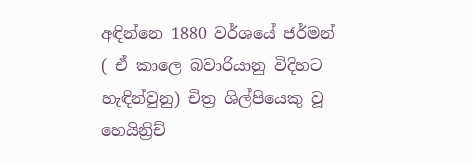අඳින්නෙ 1880 වර්ශයේ ජර්මන් ( ඒ කාලෙ බවාරියානු විදිහට හැඳින්වුනු) චිත්‍ර ශිල්පියෙකු වූ හෙයින්‍රිච්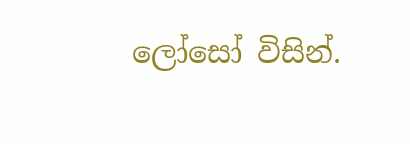ලෝසෝ විසින්.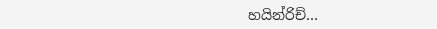හයින්රිච්…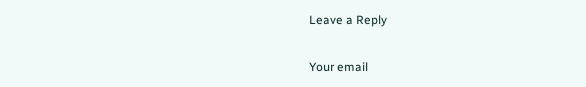Leave a Reply

Your email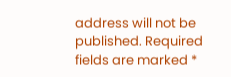address will not be published. Required fields are marked *